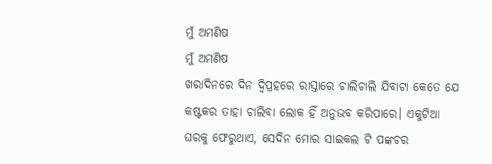ମୁଁ ଅମଣିଷ
ମୁଁ ଅମଣିଷ
ଖରାଦିନରେ ଦିନ ଦ୍ୱିପ୍ରହରେ ରାସ୍ତାରେ ଚାଲିଚାଲି ଯିବାଟା କେତେ ଯେ କଷ୍ଟକର ତାହା ଚାଲିବା ଲୋକ ହିଁ ଅନୁଭବ କରିପାରେ। ଏକୁଟିଆ ଘରକୁ ଫେରୁଥାଏ, ସେଦିନ ମୋର ସାଇକଲ ଟି ପଙ୍କଚର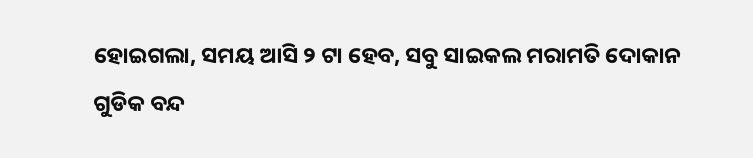ହୋଇଗଲା, ସମୟ ଆସି ୨ ଟା ହେବ, ସବୁ ସାଇକଲ ମରାମତି ଦୋକାନ ଗୁଡିକ ବନ୍ଦ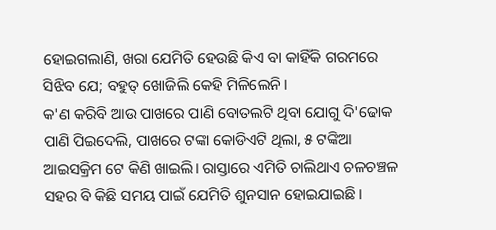ହୋଇଗଲାଣି, ଖରା ଯେମିତି ହେଉଛି କିଏ ବା କାହିଁକି ଗରମରେ ସିଝିବ ଯେ; ବହୁତ୍ ଖୋଜିଲି କେହି ମିଳିଲେନି।
କ'ଣ କରିବି ଆଉ ପାଖରେ ପାଣି ବୋତଲଟି ଥିବା ଯୋଗୁ ଦି'ଢୋକ ପାଣି ପିଇଦେଲି, ପାଖରେ ଟଙ୍କା କୋଡିଏଟି ଥିଲା, ୫ ଟଙ୍କିଆ ଆଇସକ୍ରିମ ଟେ କିଣି ଖାଇଲି। ରାସ୍ତାରେ ଏମିତି ଚାଲିଥାଏ ଚଳଚଞ୍ଚଳ ସହର ବି କିଛି ସମୟ ପାଇଁ ଯେମିତି ଶୁନସାନ ହୋଇଯାଇଛି।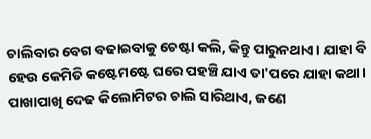ଚାଲିବାର ବେଗ ବଢାଇବାକୁ ଚେଷ୍ଟା କଲି, କିନ୍ତୁ ପାରୁନଥାଏ। ଯାହା ବି ହେଉ କେମିତି କଷ୍ଟେମଷ୍ଟେ ଘରେ ପହଞ୍ଚି ଯାଏ ତା'ପରେ ଯାହା କଥା।
ପାଖାପାଖି ଦେଢ କିଲୋମିଟର ଚାଲି ସାରିଥାଏ, ଜଣେ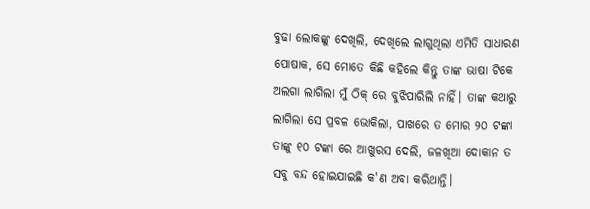ବୁଢା ଲୋକଙ୍କୁ ଦେଖିଲି, ଦେଖିଲେ ଲାଗୁଥିଲା ଏମିତି ସାଧାରଣ ପୋଷାକ, ସେ ମୋତେ କିଛି କହିଲେ କିନ୍ତୁ ତାଙ୍କ ଭାଷା ଟିକେ ଅଲଗା ଲାଗିଲା ମୁଁ ଠିକ୍ ରେ ବୁଝିପାରିଲି ନାହିଁ। ତାଙ୍କ କଥାରୁ ଲାଗିଲା ସେ ପ୍ରବଳ ଭୋକିଲା, ପାଖରେ ତ ମୋର ୨୦ ଟଙ୍କା ତାଙ୍କୁ ୧୦ ଟଙ୍କା ରେ ଆଖୁରସ ଦେଲି, ଜଳଖିଆ ଦୋକାନ ତ ସବୁ ବନ୍ଦ ହୋଇଯାଇଛି କ'ଣ ଅବା କରିଥାନ୍ତି।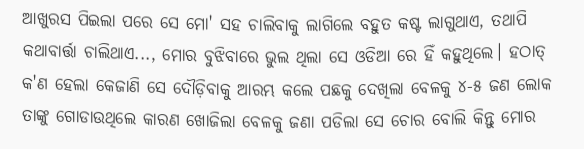ଆଖୁରସ ପିଇଲା ପରେ ସେ ମୋ' ସହ ଚାଲିବାକୁ ଲାଗିଲେ ବହୁତ କଷ୍ଟ ଲାଗୁଥାଏ, ତଥାପି କଥାବାର୍ତ୍ତା ଚାଲିଥାଏ..., ମୋର ବୁଝିବାରେ ଭୁଲ ଥିଲା ସେ ଓଡିଆ ରେ ହିଁ କହୁଥିଲେ। ହଠାତ୍ କ'ଣ ହେଲା କେଜାଣି ସେ ଦୌଡ଼ିବାକୁ ଆରମ୍ଭ କଲେ ପଛକୁ ଦେଖିଲା ବେଳକୁ ୪-୫ ଜଣ ଲୋକ ତାଙ୍କୁ ଗୋଡାଉଥିଲେ କାରଣ ଖୋଜିଲା ବେଳକୁ ଜଣା ପଡିଲା ସେ ଚୋର ବୋଲି କିନ୍ତୁ ମୋର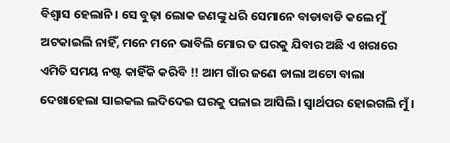ବିଶ୍ବାସ ହେଲାନି । ସେ ବୁଢ଼ା ଲୋକ ଜଣଙ୍କୁ ଧରି ସେମାନେ ବାଡାବାଡି କଲେ ମୁଁ ଅଟକାଇଲି ନାହିଁ, ମନେ ମନେ ଭାବିଲି ମୋର ତ ଘରକୁ ଯିବାର ଅଛି ଏ ଖରାରେ ଏମିତି ସମୟ ନଷ୍ଟ କାହିଁକି କରିବି !! ଆମ ଗାଁର ଜଣେ ଡାଲା ଅଟୋ ବାଲା ଦେଖାହେଲା ସାଇକଲ ଲଦିଦେଇ ଘରକୁ ପଳାଇ ଆସିଲି। ସ୍ୱାର୍ଥପର ହୋଇଗଲି ମୁଁ।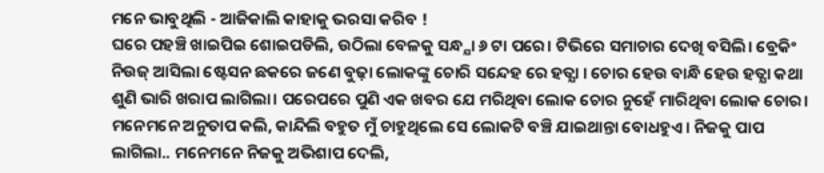ମନେ ଭାବୁଥିଲି - ଆଜିକାଲି କାହାକୁ ଭରସା କରିବ !
ଘରେ ପହଞ୍ଚି ଖାଇପିଇ ଶୋଇପଡିଲି, ଉଠିଲା ବେଳକୁ ସନ୍ଧ୍ଯା ୬ ଟା ପରେ। ଟିଭିରେ ସମାଚାର ଦେଖି ବସିଲି। ବ୍ରେକିଂ ନିଉଜ୍ ଆସିଲା ଷ୍ଟେସନ ଛକରେ ଜଣେ ବୁଢ଼ା ଲୋକଙ୍କୁ ଚୋରି ସନ୍ଦେହ ରେ ହତ୍ଯା । ଚୋର ହେଉ ବାନ୍ଧି ହେଉ ହତ୍ଯା କଥା ଶୁଣି ଭାରି ଖରାପ ଲାଗିଲା। ପରେପରେ ପୁଣି ଏକ ଖବର ଯେ ମରିଥିବା ଲୋକ ଚୋର ନୁହେଁ ମାରିଥିବା ଲୋକ ଚୋର।
ମନେମନେ ଅନୁତାପ କଲି, କାନ୍ଦିଲି ବହୁତ ମୁଁ ଚାହୁଥିଲେ ସେ ଲୋକଟି ବଞ୍ଚି ଯାଇଥାନ୍ତା ବୋଧହୁଏ। ନିଜକୁ ପାପ ଲାଗିଲା.. ମନେମନେ ନିଜକୁ ଅଭିଶାପ ଦେଲି,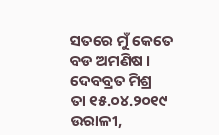ସତରେ ମୁଁ କେତେ ବଡ ଅମଣିଷ ।
ଦେବବ୍ରତ ମିଶ୍ର
ତା ୧୫.୦୪.୨୦୧୯
ଉରାଳୀ,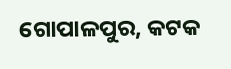ଗୋପାଳପୁର, କଟକ